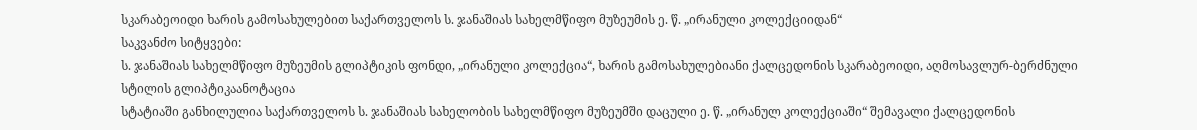სკარაბეოიდი ხარის გამოსახულებით საქართველოს ს. ჯანაშიას სახელმწიფო მუზეუმის ე. წ. „ირანული კოლექციიდან“
საკვანძო სიტყვები:
ს. ჯანაშიას სახელმწიფო მუზეუმის გლიპტიკის ფონდი, „ირანული კოლექცია“, ხარის გამოსახულებიანი ქალცედონის სკარაბეოიდი, აღმოსავლურ-ბერძნული სტილის გლიპტიკაანოტაცია
სტატიაში განხილულია საქართველოს ს. ჯანაშიას სახელობის სახელმწიფო მუზეუმში დაცული ე. წ. „ირანულ კოლექციაში“ შემავალი ქალცედონის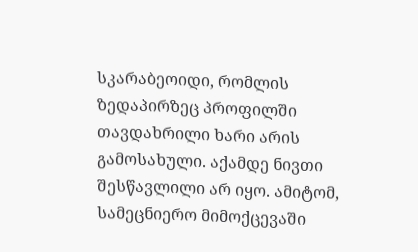სკარაბეოიდი, რომლის ზედაპირზეც პროფილში თავდახრილი ხარი არის გამოსახული. აქამდე ნივთი შესწავლილი არ იყო. ამიტომ, სამეცნიერო მიმოქცევაში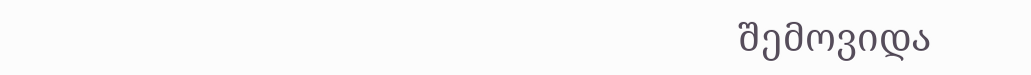შემოვიდა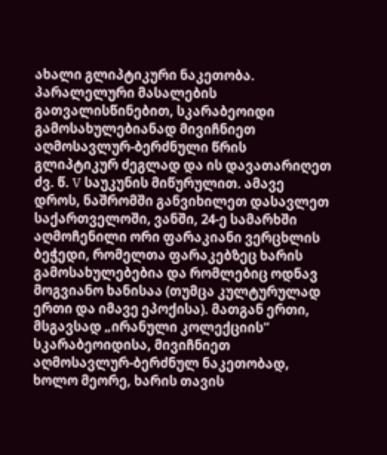ახალი გლიპტიკური ნაკეთობა. პარალელური მასალების გათვალისწინებით, სკარაბეოიდი გამოსახულებიანად მივიჩნიეთ აღმოსავლურ-ბერძნული წრის გლიპტიკურ ძეგლად და ის დავათარიღეთ ძვ. წ. V საუკუნის მიწურულით. ამავე დროს, ნაშრომში განვიხილეთ დასავლეთ საქართველოში, ვანში, 24-ე სამარხში აღმოჩენილი ორი ფარაკიანი ვერცხლის ბეჭედი, რომელთა ფარაკებზეც ხარის გამოსახულებებია და რომლებიც ოდნავ მოგვიანო ხანისაა (თუმცა კულტურულად ერთი და იმავე ეპოქისა). მათგან ერთი, მსგავსად „ირანული კოლექციის“ სკარაბეოიდისა, მივიჩნიეთ აღმოსავლურ-ბერძნულ ნაკეთობად, ხოლო მეორე, ხარის თავის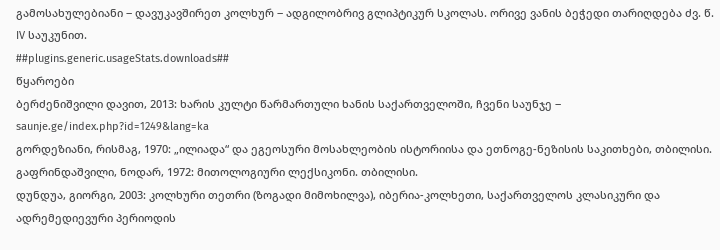გამოსახულებიანი ‒ დავუკავშირეთ კოლხურ ‒ ადგილობრივ გლიპტიკურ სკოლას. ორივე ვანის ბეჭედი თარიღდება ძვ. წ. IV საუკუნით.
##plugins.generic.usageStats.downloads##
წყაროები
ბერძენიშვილი დავით, 2013: ხარის კულტი წარმართული ხანის საქართველოში, ჩვენი საუნჯე ‒ saunje.ge/index.php?id=1249&lang=ka
გორდეზიანი, რისმაგ, 1970: „ილიადა“ და ეგეოსური მოსახლეობის ისტორიისა და ეთნოგე-ნეზისის საკითხები, თბილისი.
გაფრინდაშვილი, ნოდარ, 1972: მითოლოგიური ლექსიკონი. თბილისი.
დუნდუა, გიორგი, 2003: კოლხური თეთრი (ზოგადი მიმოხილვა), იბერია-კოლხეთი, საქართველოს კლასიკური და ადრემედიევური პერიოდის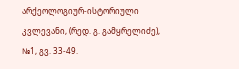არქეოლოგიურ-ისტორიული კვლევანი, (რედ. გ. გამყრელიძე), №1, გვ. 33-49.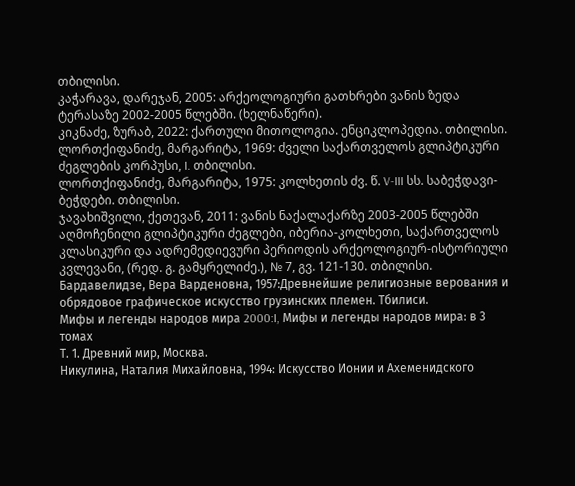თბილისი.
კაჭარავა, დარეჯან, 2005: არქეოლოგიური გათხრები ვანის ზედა ტერასაზე 2002-2005 წლებში. (ხელნაწერი).
კიკნაძე, ზურაბ, 2022: ქართული მითოლოგია. ენციკლოპედია. თბილისი.
ლორთქიფანიძე, მარგარიტა, 1969: ძველი საქართველოს გლიპტიკური ძეგლების კორპუსი, I. თბილისი.
ლორთქიფანიძე, მარგარიტა, 1975: კოლხეთის ძვ. წ. V-III სს. საბეჭდავი-ბეჭდები. თბილისი.
ჯავახიშვილი, ქეთევან, 2011: ვანის ნაქალაქარზე 2003-2005 წლებში აღმოჩენილი გლიპტიკური ძეგლები, იბერია-კოლხეთი, საქართველოს კლასიკური და ადრემედიევური პერიოდის არქეოლოგიურ-ისტორიული კვლევანი, (რედ. გ. გამყრელიძე.), № 7, გვ. 121-130. თბილისი.
Бардавелидзе, Вера Варденовна, 1957:Древнейшие религиозные верования и обрядовое графическое искусство грузинских племен. Тбилиси.
Мифы и легенды народов мира 2000:I, Мифы и легенды народов мира: в 3 томах
Т. 1. Древний мир, Москва.
Никулина, Наталия Михайловна, 1994: Искусство Ионии и Ахеменидского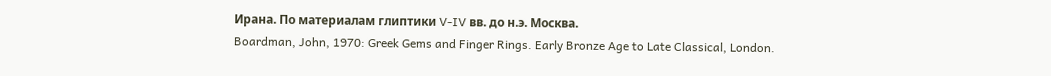Ирана. По материалам глиптики V-IV вв. до н.э. Москва.
Boardman, John, 1970: Greek Gems and Finger Rings. Early Bronze Age to Late Classical, London.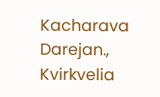Kacharava Darejan., Kvirkvelia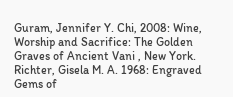Guram, Jennifer Y. Chi, 2008: Wine, Worship and Sacrifice: The Golden Graves of Ancient Vani , New York.
Richter, Gisela M. A. 1968: Engraved Gems of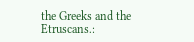the Greeks and the Etruscans.: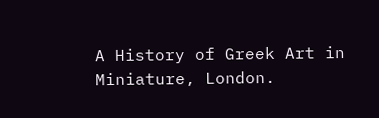A History of Greek Art in Miniature, London.